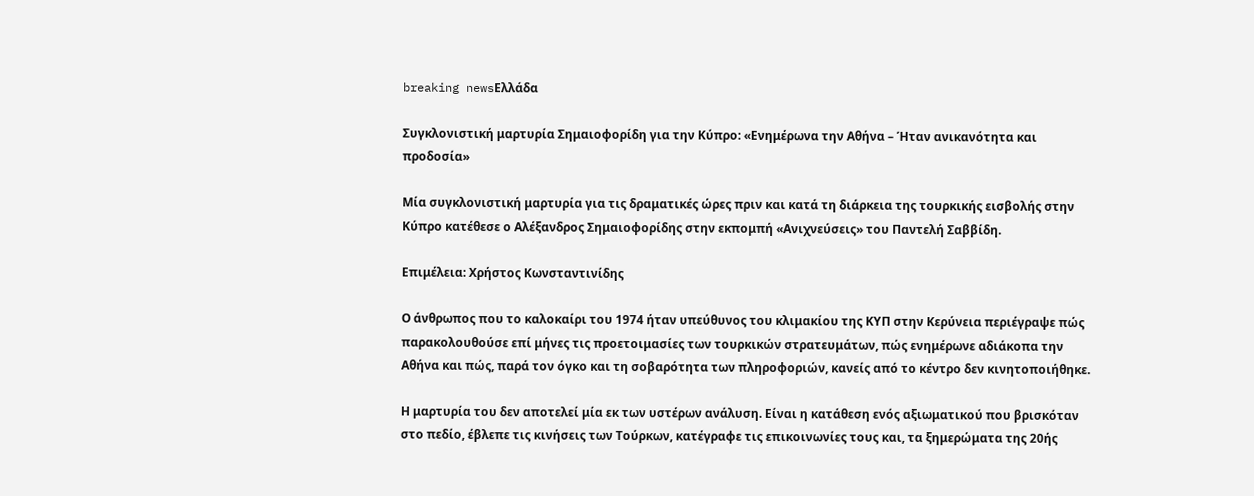breaking newsΕλλάδα

Συγκλονιστική μαρτυρία Σημαιοφορίδη για την Κύπρο: «Ενημέρωνα την Αθήνα – Ήταν ανικανότητα και προδοσία»

Μία συγκλονιστική μαρτυρία για τις δραματικές ώρες πριν και κατά τη διάρκεια της τουρκικής εισβολής στην Κύπρο κατέθεσε ο Αλέξανδρος Σημαιοφορίδης στην εκπομπή «Ανιχνεύσεις» του Παντελή Σαββίδη.

Επιμέλεια: Χρήστος Κωνσταντινίδης

Ο άνθρωπος που το καλοκαίρι του 1974 ήταν υπεύθυνος του κλιμακίου της ΚΥΠ στην Κερύνεια περιέγραψε πώς παρακολουθούσε επί μήνες τις προετοιμασίες των τουρκικών στρατευμάτων, πώς ενημέρωνε αδιάκοπα την Αθήνα και πώς, παρά τον όγκο και τη σοβαρότητα των πληροφοριών, κανείς από το κέντρο δεν κινητοποιήθηκε.

Η μαρτυρία του δεν αποτελεί μία εκ των υστέρων ανάλυση. Είναι η κατάθεση ενός αξιωματικού που βρισκόταν στο πεδίο, έβλεπε τις κινήσεις των Τούρκων, κατέγραφε τις επικοινωνίες τους και, τα ξημερώματα της 20ής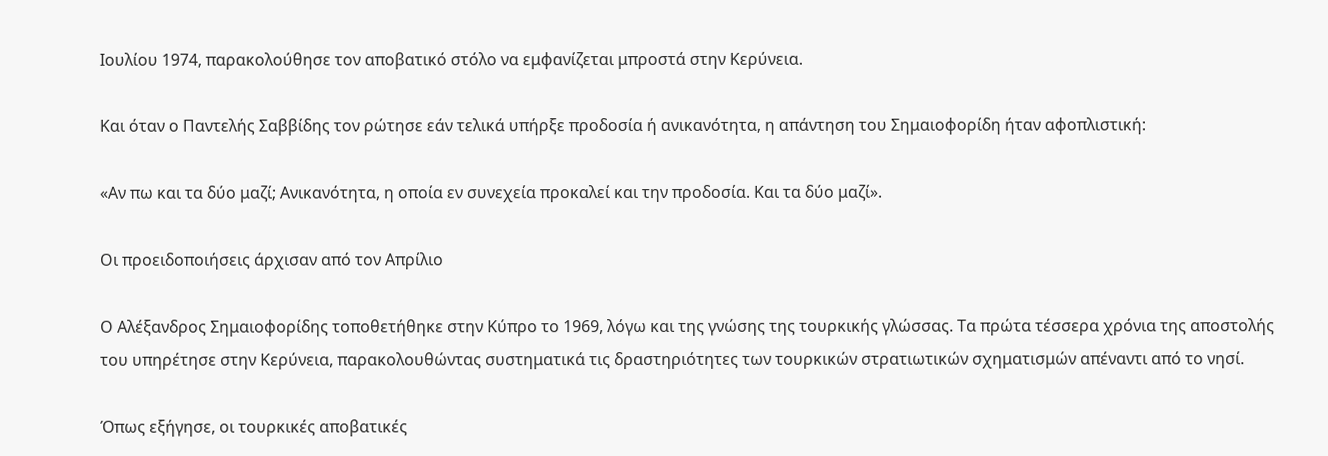Ιουλίου 1974, παρακολούθησε τον αποβατικό στόλο να εμφανίζεται μπροστά στην Κερύνεια.

Και όταν ο Παντελής Σαββίδης τον ρώτησε εάν τελικά υπήρξε προδοσία ή ανικανότητα, η απάντηση του Σημαιοφορίδη ήταν αφοπλιστική:

«Αν πω και τα δύο μαζί; Ανικανότητα, η οποία εν συνεχεία προκαλεί και την προδοσία. Και τα δύο μαζί».

Οι προειδοποιήσεις άρχισαν από τον Απρίλιο

Ο Αλέξανδρος Σημαιοφορίδης τοποθετήθηκε στην Κύπρο το 1969, λόγω και της γνώσης της τουρκικής γλώσσας. Τα πρώτα τέσσερα χρόνια της αποστολής του υπηρέτησε στην Κερύνεια, παρακολουθώντας συστηματικά τις δραστηριότητες των τουρκικών στρατιωτικών σχηματισμών απέναντι από το νησί.

Όπως εξήγησε, οι τουρκικές αποβατικές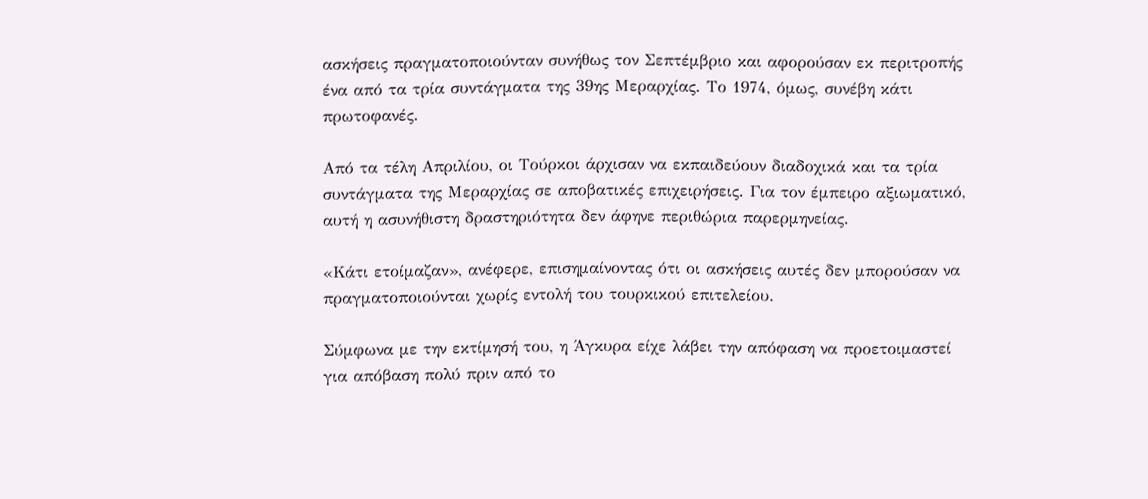ασκήσεις πραγματοποιούνταν συνήθως τον Σεπτέμβριο και αφορούσαν εκ περιτροπής ένα από τα τρία συντάγματα της 39ης Μεραρχίας. Το 1974, όμως, συνέβη κάτι πρωτοφανές.

Από τα τέλη Απριλίου, οι Τούρκοι άρχισαν να εκπαιδεύουν διαδοχικά και τα τρία συντάγματα της Μεραρχίας σε αποβατικές επιχειρήσεις. Για τον έμπειρο αξιωματικό, αυτή η ασυνήθιστη δραστηριότητα δεν άφηνε περιθώρια παρερμηνείας.

«Κάτι ετοίμαζαν», ανέφερε, επισημαίνοντας ότι οι ασκήσεις αυτές δεν μπορούσαν να πραγματοποιούνται χωρίς εντολή του τουρκικού επιτελείου.

Σύμφωνα με την εκτίμησή του, η Άγκυρα είχε λάβει την απόφαση να προετοιμαστεί για απόβαση πολύ πριν από το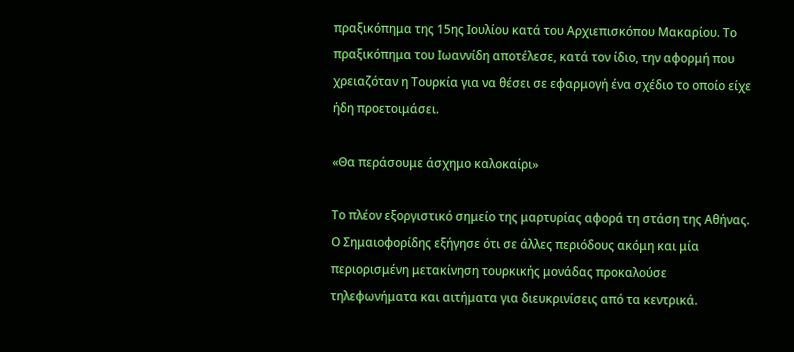πραξικόπημα της 15ης Ιουλίου κατά του Αρχιεπισκόπου Μακαρίου. Το πραξικόπημα του Ιωαννίδη αποτέλεσε, κατά τον ίδιο, την αφορμή που χρειαζόταν η Τουρκία για να θέσει σε εφαρμογή ένα σχέδιο το οποίο είχε ήδη προετοιμάσει.

«Θα περάσουμε άσχημο καλοκαίρι»

Το πλέον εξοργιστικό σημείο της μαρτυρίας αφορά τη στάση της Αθήνας. Ο Σημαιοφορίδης εξήγησε ότι σε άλλες περιόδους ακόμη και μία περιορισμένη μετακίνηση τουρκικής μονάδας προκαλούσε τηλεφωνήματα και αιτήματα για διευκρινίσεις από τα κεντρικά.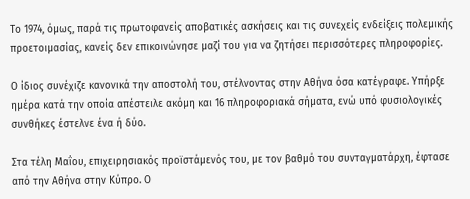Το 1974, όμως, παρά τις πρωτοφανείς αποβατικές ασκήσεις και τις συνεχείς ενδείξεις πολεμικής προετοιμασίας, κανείς δεν επικοινώνησε μαζί του για να ζητήσει περισσότερες πληροφορίες.

Ο ίδιος συνέχιζε κανονικά την αποστολή του, στέλνοντας στην Αθήνα όσα κατέγραφε. Υπήρξε ημέρα κατά την οποία απέστειλε ακόμη και 16 πληροφοριακά σήματα, ενώ υπό φυσιολογικές συνθήκες έστελνε ένα ή δύο.

Στα τέλη Μαΐου, επιχειρησιακός προϊστάμενός του, με τον βαθμό του συνταγματάρχη, έφτασε από την Αθήνα στην Κύπρο. Ο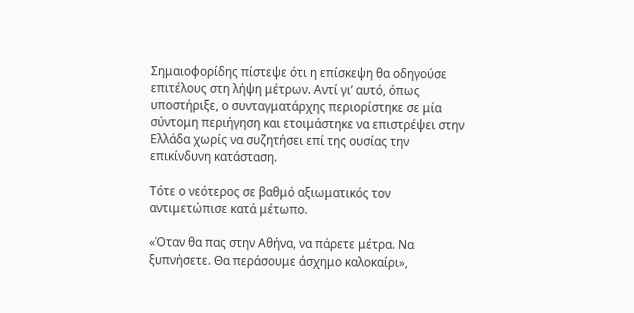Σημαιοφορίδης πίστεψε ότι η επίσκεψη θα οδηγούσε επιτέλους στη λήψη μέτρων. Αντί γι’ αυτό, όπως υποστήριξε, ο συνταγματάρχης περιορίστηκε σε μία σύντομη περιήγηση και ετοιμάστηκε να επιστρέψει στην Ελλάδα χωρίς να συζητήσει επί της ουσίας την επικίνδυνη κατάσταση.

Τότε ο νεότερος σε βαθμό αξιωματικός τον αντιμετώπισε κατά μέτωπο.

«Όταν θα πας στην Αθήνα, να πάρετε μέτρα. Να ξυπνήσετε. Θα περάσουμε άσχημο καλοκαίρι»,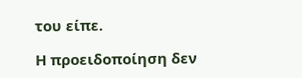του είπε.

Η προειδοποίηση δεν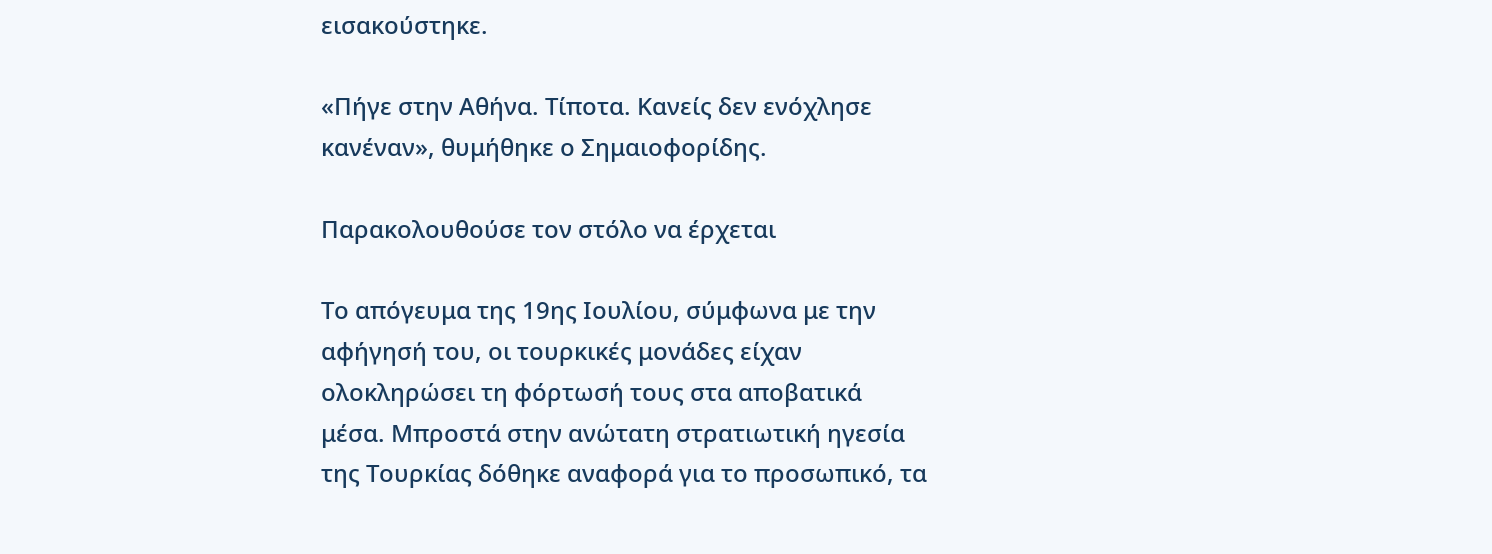εισακούστηκε.

«Πήγε στην Αθήνα. Τίποτα. Κανείς δεν ενόχλησε κανέναν», θυμήθηκε ο Σημαιοφορίδης.

Παρακολουθούσε τον στόλο να έρχεται

Το απόγευμα της 19ης Ιουλίου, σύμφωνα με την αφήγησή του, οι τουρκικές μονάδες είχαν ολοκληρώσει τη φόρτωσή τους στα αποβατικά μέσα. Μπροστά στην ανώτατη στρατιωτική ηγεσία της Τουρκίας δόθηκε αναφορά για το προσωπικό, τα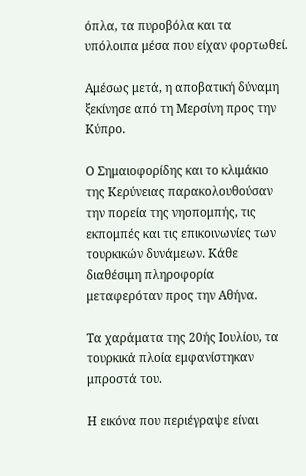όπλα, τα πυροβόλα και τα υπόλοιπα μέσα που είχαν φορτωθεί.

Αμέσως μετά, η αποβατική δύναμη ξεκίνησε από τη Μερσίνη προς την Κύπρο.

Ο Σημαιοφορίδης και το κλιμάκιο της Κερύνειας παρακολουθούσαν την πορεία της νηοπομπής, τις εκπομπές και τις επικοινωνίες των τουρκικών δυνάμεων. Κάθε διαθέσιμη πληροφορία μεταφερόταν προς την Αθήνα.

Τα χαράματα της 20ής Ιουλίου, τα τουρκικά πλοία εμφανίστηκαν μπροστά του.

Η εικόνα που περιέγραψε είναι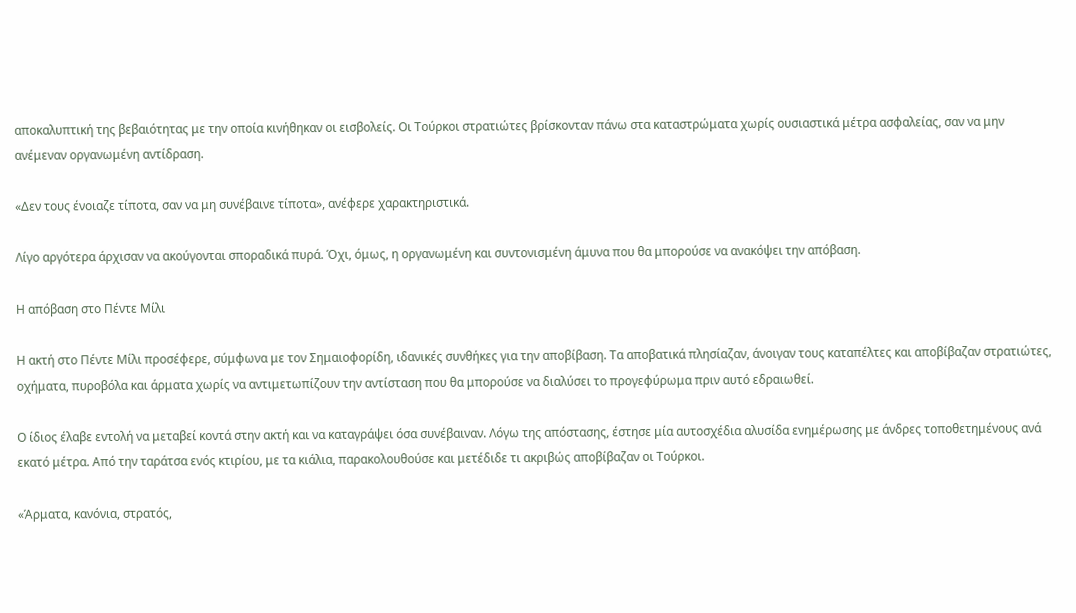αποκαλυπτική της βεβαιότητας με την οποία κινήθηκαν οι εισβολείς. Οι Τούρκοι στρατιώτες βρίσκονταν πάνω στα καταστρώματα χωρίς ουσιαστικά μέτρα ασφαλείας, σαν να μην ανέμεναν οργανωμένη αντίδραση.

«Δεν τους ένοιαζε τίποτα, σαν να μη συνέβαινε τίποτα», ανέφερε χαρακτηριστικά.

Λίγο αργότερα άρχισαν να ακούγονται σποραδικά πυρά. Όχι, όμως, η οργανωμένη και συντονισμένη άμυνα που θα μπορούσε να ανακόψει την απόβαση.

Η απόβαση στο Πέντε Μίλι

Η ακτή στο Πέντε Μίλι προσέφερε, σύμφωνα με τον Σημαιοφορίδη, ιδανικές συνθήκες για την αποβίβαση. Τα αποβατικά πλησίαζαν, άνοιγαν τους καταπέλτες και αποβίβαζαν στρατιώτες, οχήματα, πυροβόλα και άρματα χωρίς να αντιμετωπίζουν την αντίσταση που θα μπορούσε να διαλύσει το προγεφύρωμα πριν αυτό εδραιωθεί.

Ο ίδιος έλαβε εντολή να μεταβεί κοντά στην ακτή και να καταγράψει όσα συνέβαιναν. Λόγω της απόστασης, έστησε μία αυτοσχέδια αλυσίδα ενημέρωσης με άνδρες τοποθετημένους ανά εκατό μέτρα. Από την ταράτσα ενός κτιρίου, με τα κιάλια, παρακολουθούσε και μετέδιδε τι ακριβώς αποβίβαζαν οι Τούρκοι.

«Άρματα, κανόνια, στρατός,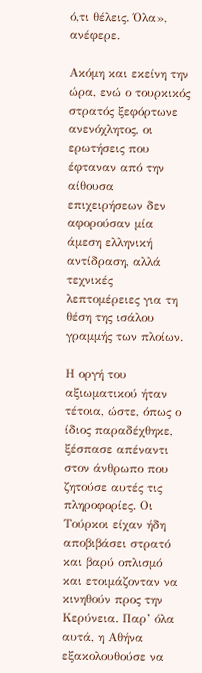ό,τι θέλεις. Όλα», ανέφερε.

Ακόμη και εκείνη την ώρα, ενώ ο τουρκικός στρατός ξεφόρτωνε ανενόχλητος, οι ερωτήσεις που έφταναν από την αίθουσα επιχειρήσεων δεν αφορούσαν μία άμεση ελληνική αντίδραση, αλλά τεχνικές λεπτομέρειες για τη θέση της ισάλου γραμμής των πλοίων.

Η οργή του αξιωματικού ήταν τέτοια, ώστε, όπως ο ίδιος παραδέχθηκε, ξέσπασε απέναντι στον άνθρωπο που ζητούσε αυτές τις πληροφορίες. Οι Τούρκοι είχαν ήδη αποβιβάσει στρατό και βαρύ οπλισμό και ετοιμάζονταν να κινηθούν προς την Κερύνεια. Παρ’ όλα αυτά, η Αθήνα εξακολουθούσε να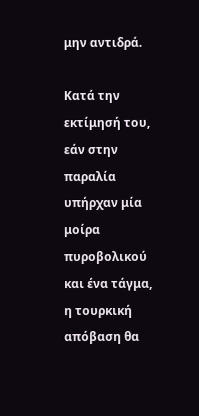μην αντιδρά.

Κατά την εκτίμησή του, εάν στην παραλία υπήρχαν μία μοίρα πυροβολικού και ένα τάγμα, η τουρκική απόβαση θα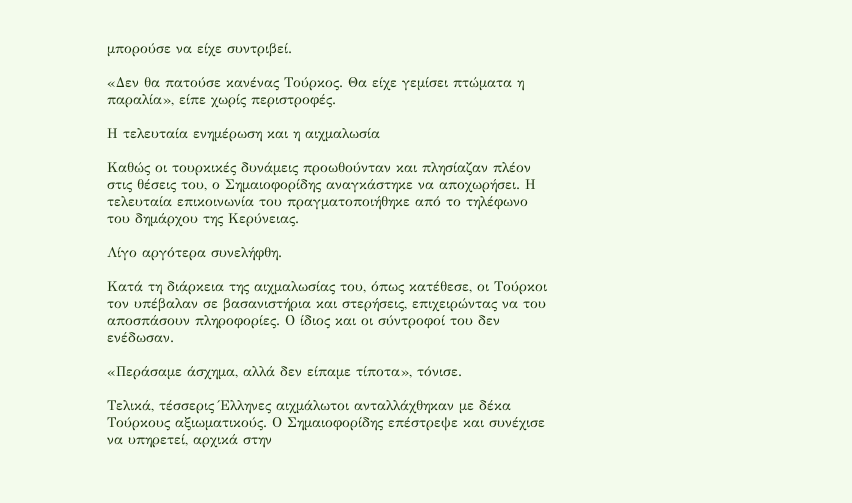μπορούσε να είχε συντριβεί.

«Δεν θα πατούσε κανένας Τούρκος. Θα είχε γεμίσει πτώματα η παραλία», είπε χωρίς περιστροφές.

Η τελευταία ενημέρωση και η αιχμαλωσία

Καθώς οι τουρκικές δυνάμεις προωθούνταν και πλησίαζαν πλέον στις θέσεις του, ο Σημαιοφορίδης αναγκάστηκε να αποχωρήσει. Η τελευταία επικοινωνία του πραγματοποιήθηκε από το τηλέφωνο του δημάρχου της Κερύνειας.

Λίγο αργότερα συνελήφθη.

Κατά τη διάρκεια της αιχμαλωσίας του, όπως κατέθεσε, οι Τούρκοι τον υπέβαλαν σε βασανιστήρια και στερήσεις, επιχειρώντας να του αποσπάσουν πληροφορίες. Ο ίδιος και οι σύντροφοί του δεν ενέδωσαν.

«Περάσαμε άσχημα, αλλά δεν είπαμε τίποτα», τόνισε.

Τελικά, τέσσερις Έλληνες αιχμάλωτοι ανταλλάχθηκαν με δέκα Τούρκους αξιωματικούς. Ο Σημαιοφορίδης επέστρεψε και συνέχισε να υπηρετεί, αρχικά στην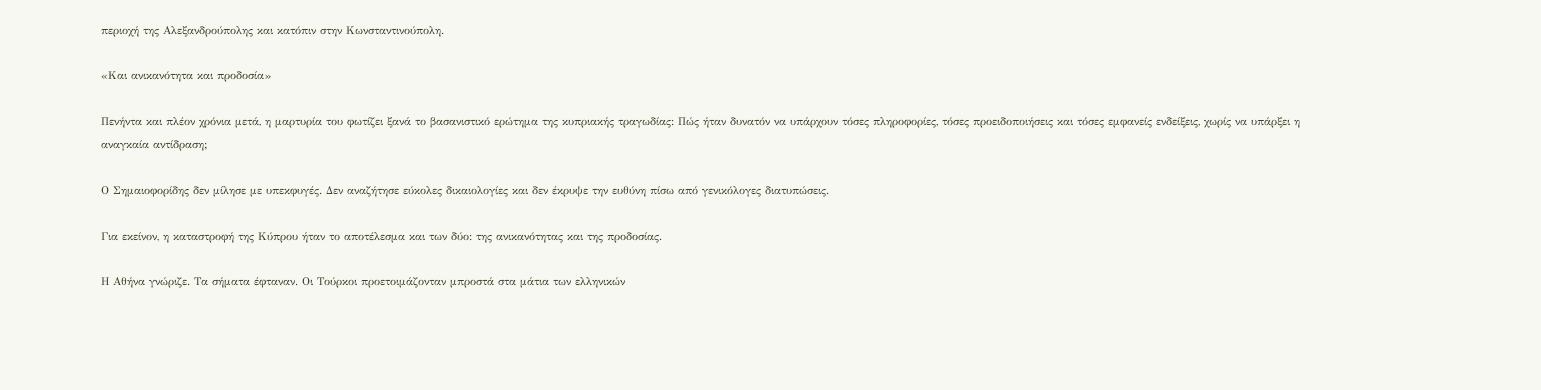περιοχή της Αλεξανδρούπολης και κατόπιν στην Κωνσταντινούπολη.

«Και ανικανότητα και προδοσία»

Πενήντα και πλέον χρόνια μετά, η μαρτυρία του φωτίζει ξανά το βασανιστικό ερώτημα της κυπριακής τραγωδίας: Πώς ήταν δυνατόν να υπάρχουν τόσες πληροφορίες, τόσες προειδοποιήσεις και τόσες εμφανείς ενδείξεις, χωρίς να υπάρξει η αναγκαία αντίδραση;

Ο Σημαιοφορίδης δεν μίλησε με υπεκφυγές. Δεν αναζήτησε εύκολες δικαιολογίες και δεν έκρυψε την ευθύνη πίσω από γενικόλογες διατυπώσεις.

Για εκείνον, η καταστροφή της Κύπρου ήταν το αποτέλεσμα και των δύο: της ανικανότητας και της προδοσίας.

Η Αθήνα γνώριζε. Τα σήματα έφταναν. Οι Τούρκοι προετοιμάζονταν μπροστά στα μάτια των ελληνικών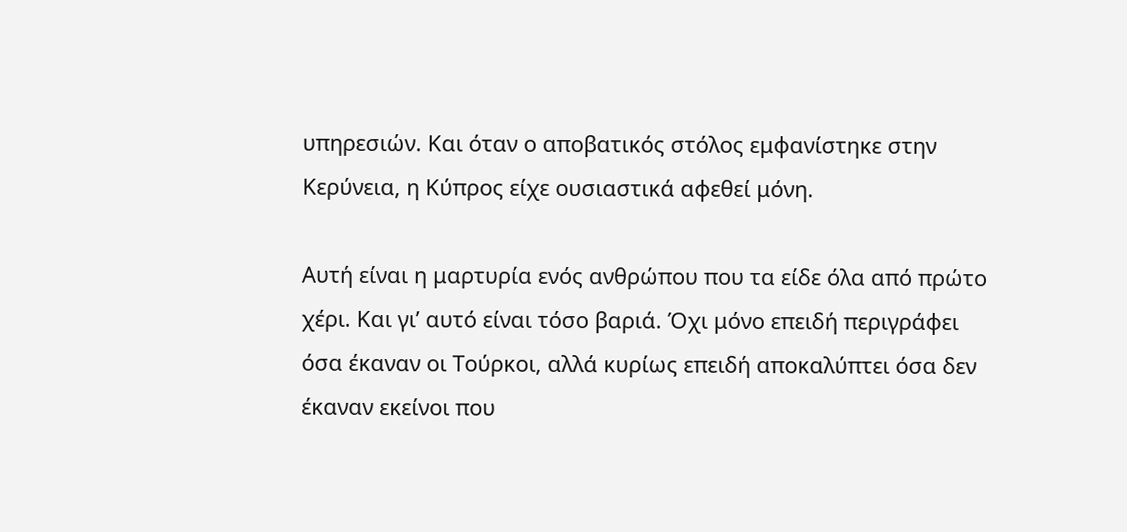υπηρεσιών. Και όταν ο αποβατικός στόλος εμφανίστηκε στην Κερύνεια, η Κύπρος είχε ουσιαστικά αφεθεί μόνη.

Αυτή είναι η μαρτυρία ενός ανθρώπου που τα είδε όλα από πρώτο χέρι. Και γι’ αυτό είναι τόσο βαριά. Όχι μόνο επειδή περιγράφει όσα έκαναν οι Τούρκοι, αλλά κυρίως επειδή αποκαλύπτει όσα δεν έκαναν εκείνοι που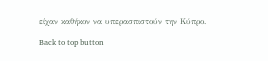είχαν καθήκον να υπερασπιστούν την Κύπρο.

Back to top button